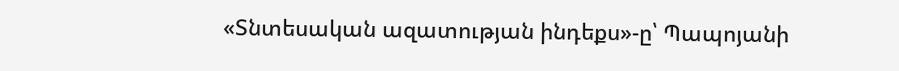«Տնտեսական ազատության ինդեքս»-ը՝ Պապոյանի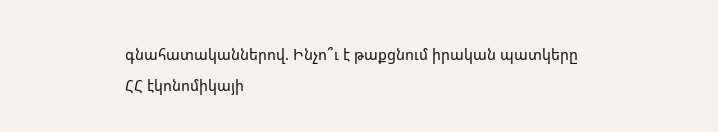գնահատականներով. Ինչո՞ւ է թաքցնում իրական պատկերը
ՀՀ էկոնոմիկայի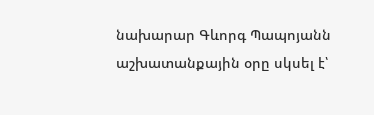նախարար Գևորգ Պապոյանն աշխատանքային օրը սկսել է՝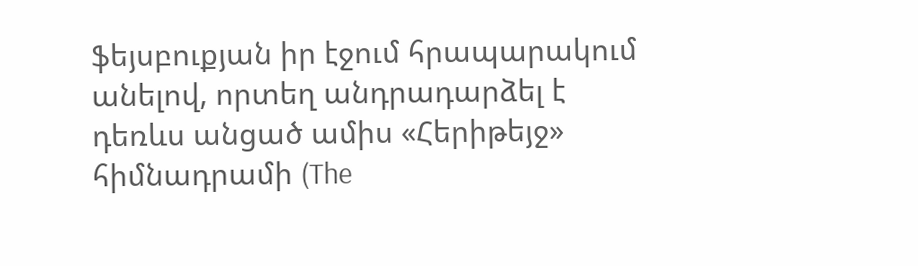ֆեյսբուքյան իր էջում հրապարակում անելով, որտեղ անդրադարձել է դեռևս անցած ամիս «Հերիթեյջ» հիմնադրամի (The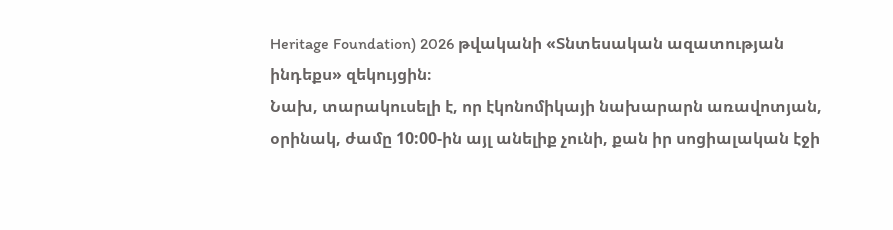Heritage Foundation) 2026 թվականի «Տնտեսական ազատության ինդեքս» զեկույցին։
Նախ, տարակուսելի է, որ էկոնոմիկայի նախարարն առավոտյան, օրինակ, ժամը 10:00-ին այլ անելիք չունի, քան իր սոցիալական էջի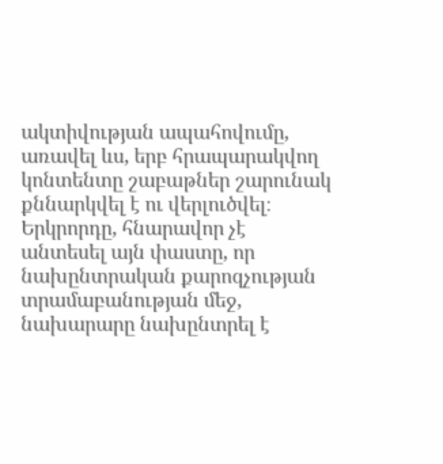ակտիվության ապահովումը, առավել ևս, երբ հրապարակվող կոնտենտը շաբաթներ շարունակ քննարկվել է ու վերլուծվել։ Երկրորդը, հնարավոր չէ անտեսել այն փաստը, որ նախընտրական քարոզչության տրամաբանության մեջ, նախարարը նախընտրել է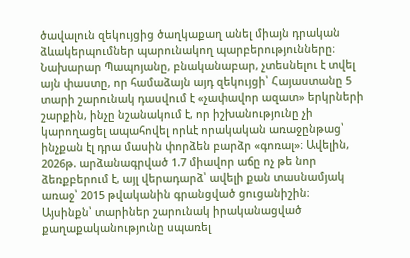ծավալուն զեկույցից ծաղկաքաղ անել միայն դրական ձևակերպումներ պարունակող պարբերությունները։
Նախարար Պապոյանը, բնականաբար, չտեսնելու է տվել այն փաստը, որ համաձայն այդ զեկույցի՝ Հայաստանը 5 տարի շարունակ դասվում է «չափավոր ազատ» երկրների շարքին, ինչը նշանակում է, որ իշխանությունը չի կարողացել ապահովել որևէ որակական առաջընթաց՝ ինչքան էլ դրա մասին փորձեն բարձր «գոռալ»։ Ավելին, 2026թ. արձանագրված 1.7 միավոր աճը ոչ թե նոր ձեռքբերում է, այլ վերադարձ՝ ավելի քան տասնամյակ առաջ՝ 2015 թվականին գրանցված ցուցանիշին։
Այսինքն՝ տարիներ շարունակ իրականացված քաղաքականությունը սպառել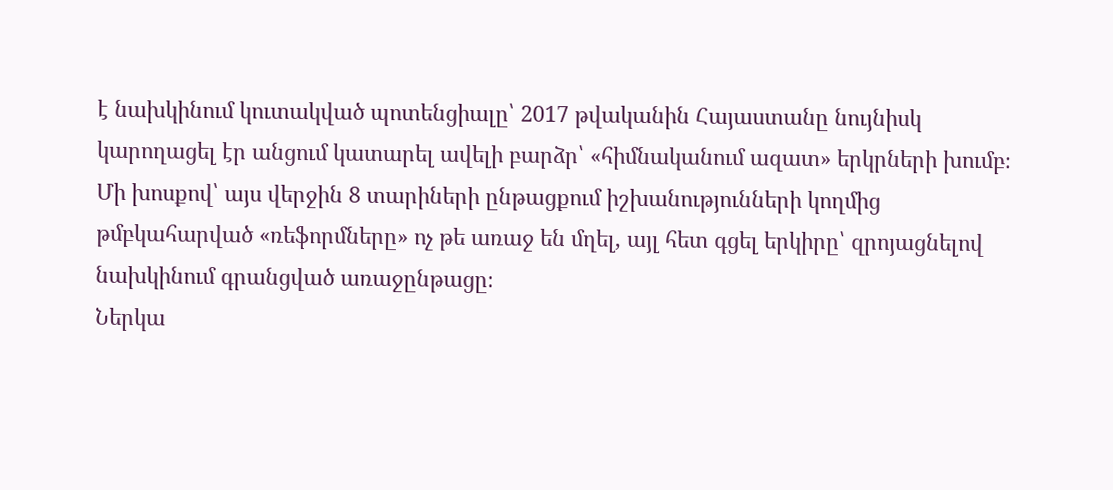է նախկինում կուտակված պոտենցիալը՝ 2017 թվականին Հայաստանը նույնիսկ կարողացել էր անցում կատարել ավելի բարձր՝ «հիմնականում ազատ» երկրների խումբ։ Մի խոսքով՝ այս վերջին 8 տարիների ընթացքում իշխանությունների կողմից թմբկահարված «ռեֆորմները» ոչ թե առաջ են մղել, այլ հետ գցել երկիրը՝ զրոյացնելով նախկինում գրանցված առաջընթացը։
Ներկա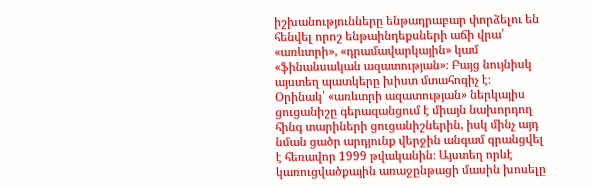իշխանությունները ենթադրաբար փորձելու են հենվել որոշ ենթաինդեքսների աճի վրա՝ «առևտրի», «դրամավարկային» կամ «ֆինանսական ազատության»։ Բայց նույնիսկ այստեղ պատկերը խիստ մտահոգիչ է։
Օրինակ՝ «առևտրի ազատության» ներկայիս ցուցանիշը գերազանցում է միայն նախորդող հինգ տարիների ցուցանիշներին, իսկ մինչ այդ նման ցածր արդյունք վերջին անգամ գրանցվել է հեռավոր 1999 թվականին։ Այստեղ որևէ կառուցվածքային առաջընթացի մասին խոսելը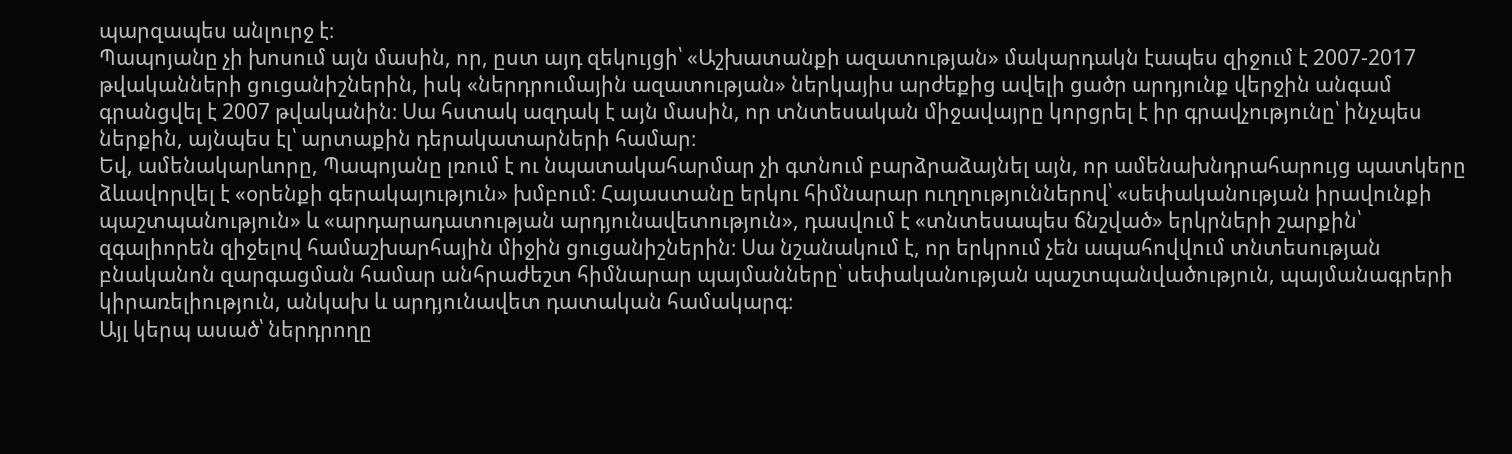պարզապես անլուրջ է։
Պապոյանը չի խոսում այն մասին, որ, ըստ այդ զեկույցի՝ «Աշխատանքի ազատության» մակարդակն էապես զիջում է 2007-2017 թվականների ցուցանիշներին, իսկ «ներդրումային ազատության» ներկայիս արժեքից ավելի ցածր արդյունք վերջին անգամ գրանցվել է 2007 թվականին։ Սա հստակ ազդակ է այն մասին, որ տնտեսական միջավայրը կորցրել է իր գրավչությունը՝ ինչպես ներքին, այնպես էլ՝ արտաքին դերակատարների համար։
Եվ, ամենակարևորը, Պապոյանը լռում է ու նպատակահարմար չի գտնում բարձրաձայնել այն, որ ամենախնդրահարույց պատկերը ձևավորվել է «օրենքի գերակայություն» խմբում։ Հայաստանը երկու հիմնարար ուղղություններով՝ «սեփականության իրավունքի պաշտպանություն» և «արդարադատության արդյունավետություն», դասվում է «տնտեսապես ճնշված» երկրների շարքին՝ զգալիորեն զիջելով համաշխարհային միջին ցուցանիշներին։ Սա նշանակում է, որ երկրում չեն ապահովվում տնտեսության բնականոն զարգացման համար անհրաժեշտ հիմնարար պայմանները՝ սեփականության պաշտպանվածություն, պայմանագրերի կիրառելիություն, անկախ և արդյունավետ դատական համակարգ։
Այլ կերպ ասած՝ ներդրողը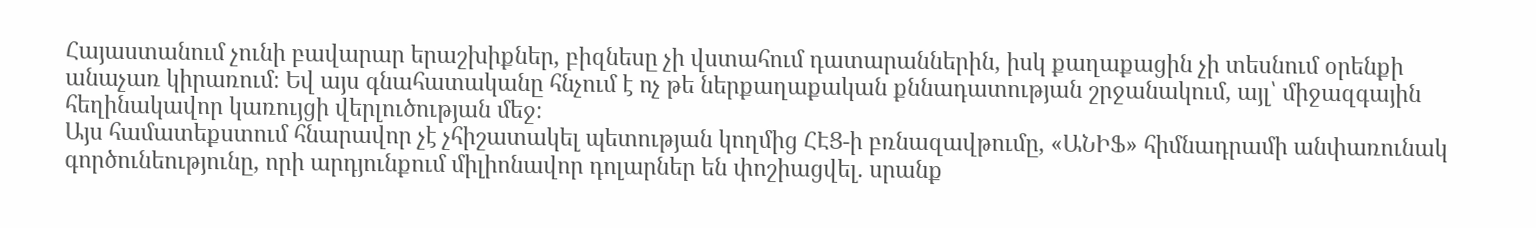Հայաստանում չունի բավարար երաշխիքներ, բիզնեսը չի վստահում դատարաններին, իսկ քաղաքացին չի տեսնում օրենքի անաչառ կիրառում։ Եվ այս գնահատականը հնչում է ոչ թե ներքաղաքական քննադատության շրջանակում, այլ՝ միջազգային հեղինակավոր կառույցի վերլուծության մեջ։
Այս համատեքստում հնարավոր չէ չհիշատակել պետության կողմից ՀԷՑ-ի բռնազավթումը, «ԱՆԻՖ» հիմնադրամի անփառունակ գործունեությունը, որի արդյունքում միլիոնավոր դոլարներ են փոշիացվել. սրանք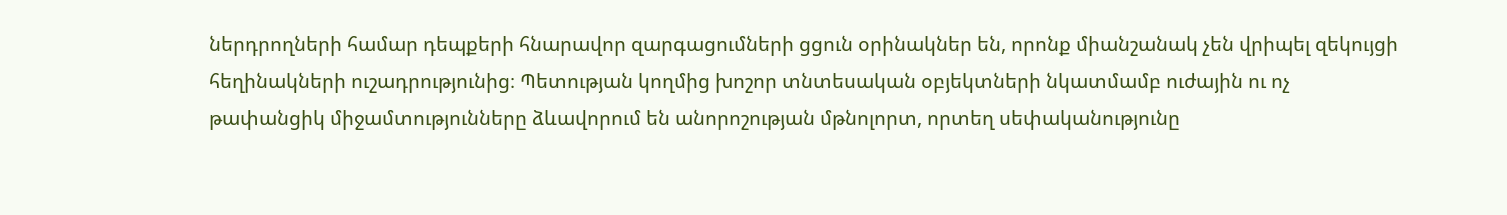ներդրողների համար դեպքերի հնարավոր զարգացումների ցցուն օրինակներ են, որոնք միանշանակ չեն վրիպել զեկույցի հեղինակների ուշադրությունից։ Պետության կողմից խոշոր տնտեսական օբյեկտների նկատմամբ ուժային ու ոչ թափանցիկ միջամտությունները ձևավորում են անորոշության մթնոլորտ, որտեղ սեփականությունը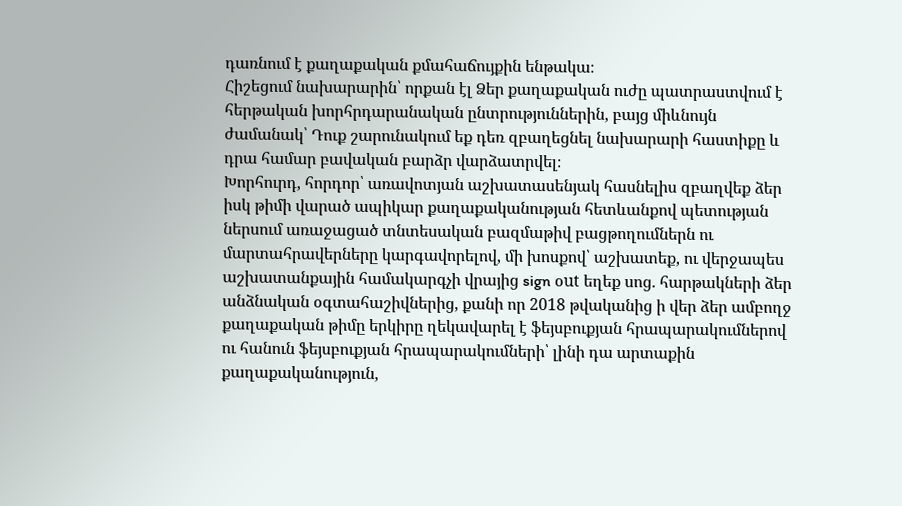դառնում է քաղաքական քմահաճույքին ենթակա։
Հիշեցում նախարարին՝ որքան էլ Ձեր քաղաքական ուժը պատրաստվում է հերթական խորհրդարանական ընտրություններին, բայց միևնույն ժամանակ՝ Դուք շարունակում եք դեռ զբաղեցնել նախարարի հաստիքը և դրա համար բավական բարձր վարձատրվել։
Խորհուրդ, հորդոր՝ առավոտյան աշխատասենյակ հասնելիս զբաղվեք ձեր իսկ թիմի վարած ապիկար քաղաքականության հետևանքով պետության ներսում առաջացած տնտեսական բազմաթիվ բացթողումներն ու մարտահրավերները կարգավորելով, մի խոսքով՝ աշխատեք, ու վերջապես աշխատանքային համակարգչի վրայից sign օut եղեք սոց. հարթակների ձեր անձնական օգտահաշիվներից, քանի որ 2018 թվականից ի վեր ձեր ամբողջ քաղաքական թիմը երկիրը ղեկավարել է ֆեյսբուքյան հրապարակումներով ու հանուն ֆեյսբուքյան հրապարակումների՝ լինի դա արտաքին քաղաքականություն,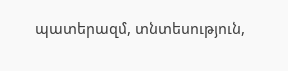պատերազմ, տնտեսություն,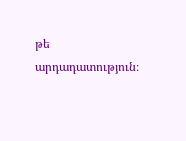թե արդադատություն։